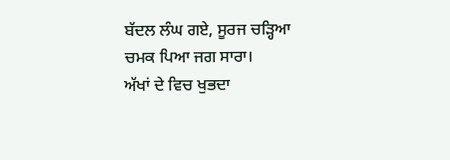ਬੱਦਲ ਲੰਘ ਗਏ, ਸੂਰਜ ਚੜ੍ਹਿਆ ਚਮਕ ਪਿਆ ਜਗ ਸਾਰਾ।
ਅੱਖਾਂ ਦੇ ਵਿਚ ਖੁਭਦਾ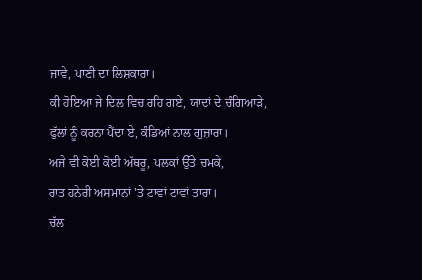ਜਾਵੇ, ਪਾਣੀ ਦਾ ਲਿਸ਼ਕਾਰਾ।
ਕੀ ਹੋਇਆ ਜੇ ਦਿਲ ਵਿਚ ਰਹਿ ਗਏ, ਯਾਦਾਂ ਦੇ ਚੰਗਿਆੜੇ,
ਫੁੱਲਾਂ ਨੂੰ ਕਰਨਾ ਪੈਂਦਾ ਏ, ਕੰਡਿਆਂ ਨਾਲ ਗੁਜ਼ਾਰਾ।
ਅਜੇ ਵੀ ਕੋਈ ਕੋਈ ਅੱਥਰੂ, ਪਲਕਾਂ ਉੱਤੇ ਚਮਕੇ,
ਰਾਤ ਹਨੇਰੀ ਅਸਮਾਨਾਂ 'ਤੇ ਟਾਵਾਂ ਟਾਵਾਂ ਤਾਰਾ।
ਚੱਲ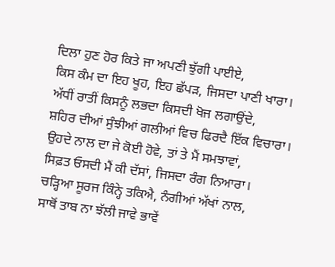ਦਿਲਾ ਹੁਣ ਹੋਰ ਕਿਤੇ ਜਾ ਅਪਣੀ ਝੁੱਗੀ ਪਾਈਏ,
ਕਿਸ ਕੰਮ ਦਾ ਇਹ ਖੂਹ, ਇਹ ਛੱਪੜ, ਜਿਸਦਾ ਪਾਣੀ ਖਾਰਾ।
ਅੱਧੀਂ ਰਾਤੀਂ ਕਿਸਨੂੰ ਲਭਦਾ ਕਿਸਦੀ ਖੋਜ ਲਗਾਉਂਦੇ,
ਸ਼ਹਿਰ ਦੀਆਂ ਸੁੰਝੀਆਂ ਗਲੀਆਂ ਵਿਚ ਫਿਰਦੈ ਇੱਕ ਵਿਚਾਰਾ।
ਉਹਦੇ ਨਾਲ ਦਾ ਜੇ ਕੋਈ ਹੋਵੇ, ਤਾਂ ਤੇ ਮੈਂ ਸਮਝਾਵਾਂ,
ਸਿਫ਼ਤ ਓਸਦੀ ਮੈਂ ਕੀ ਦੱਸਾਂ, ਜਿਸਦਾ ਰੰਗ ਨਿਆਰਾ।
ਚੜ੍ਹਿਆ ਸੂਰਜ ਕਿੰਨ੍ਹੇ ਤਕਿਐ, ਨੰਗੀਆਂ ਅੱਖਾਂ ਨਾਲ,
ਸਾਥੋਂ ਤਾਬ ਨਾ ਝੱਲੀ ਜਾਵੇ ਭਾਵੇਂ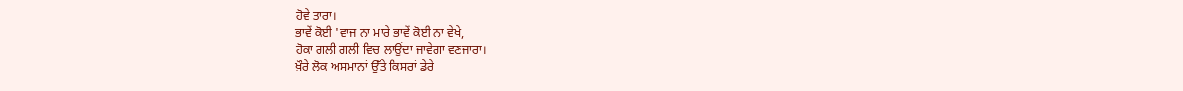ਹੋਵੇ ਤਾਰਾ।
ਭਾਵੇਂ ਕੋਈ 'ਵਾਜ ਨਾ ਮਾਰੇ ਭਾਵੇਂ ਕੋਈ ਨਾ ਵੇਖੇ,
ਹੋਕਾ ਗਲੀ ਗਲੀ ਵਿਚ ਲਾਉਂਦਾ ਜਾਵੇਗਾ ਵਣਜਾਰਾ।
ਖ਼ੌਰੇ ਲੋਕ ਅਸਮਾਨਾਂ ਉੱਤੇ ਕਿਸਰਾਂ ਡੇਰੇ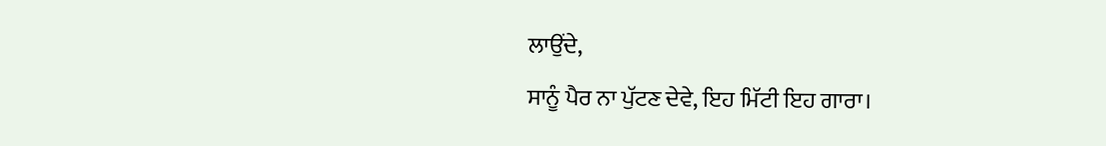ਲਾਉਂਦੇ,
ਸਾਨੂੰ ਪੈਰ ਨਾ ਪੁੱਟਣ ਦੇਵੇ, ਇਹ ਮਿੱਟੀ ਇਹ ਗਾਰਾ।